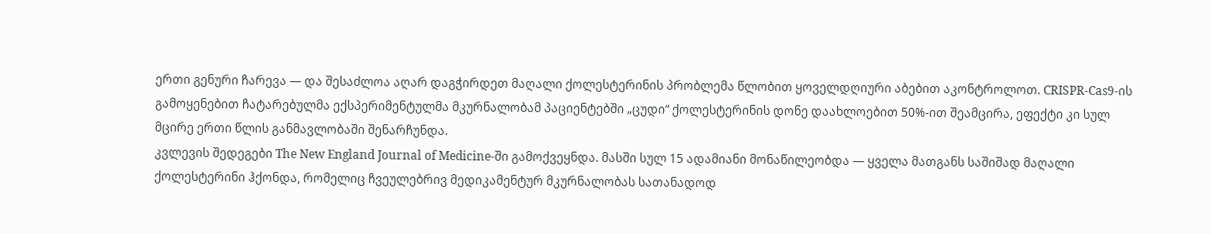ერთი გენური ჩარევა — და შესაძლოა აღარ დაგჭირდეთ მაღალი ქოლესტერინის პრობლემა წლობით ყოველდღიური აბებით აკონტროლოთ. CRISPR-Cas9-ის გამოყენებით ჩატარებულმა ექსპერიმენტულმა მკურნალობამ პაციენტებში „ცუდი“ ქოლესტერინის დონე დაახლოებით 50%-ით შეამცირა, ეფექტი კი სულ მცირე ერთი წლის განმავლობაში შენარჩუნდა.
კვლევის შედეგები The New England Journal of Medicine-ში გამოქვეყნდა. მასში სულ 15 ადამიანი მონაწილეობდა — ყველა მათგანს საშიშად მაღალი ქოლესტერინი ჰქონდა, რომელიც ჩვეულებრივ მედიკამენტურ მკურნალობას სათანადოდ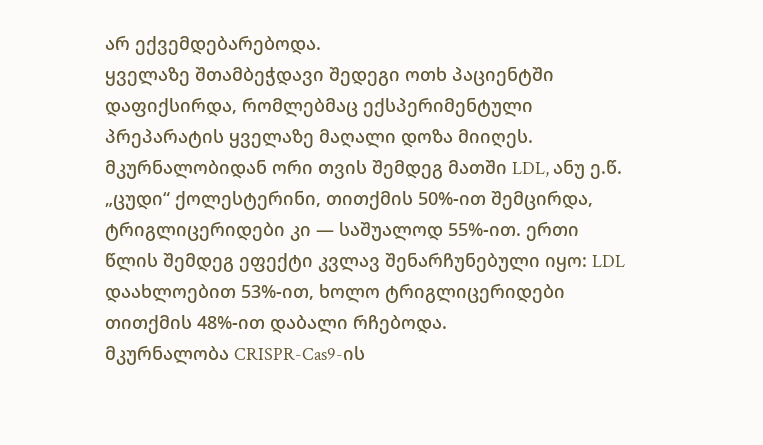არ ექვემდებარებოდა.
ყველაზე შთამბეჭდავი შედეგი ოთხ პაციენტში დაფიქსირდა, რომლებმაც ექსპერიმენტული პრეპარატის ყველაზე მაღალი დოზა მიიღეს. მკურნალობიდან ორი თვის შემდეგ მათში LDL, ანუ ე.წ. „ცუდი“ ქოლესტერინი, თითქმის 50%-ით შემცირდა, ტრიგლიცერიდები კი — საშუალოდ 55%-ით. ერთი წლის შემდეგ ეფექტი კვლავ შენარჩუნებული იყო: LDL დაახლოებით 53%-ით, ხოლო ტრიგლიცერიდები თითქმის 48%-ით დაბალი რჩებოდა.
მკურნალობა CRISPR-Cas9-ის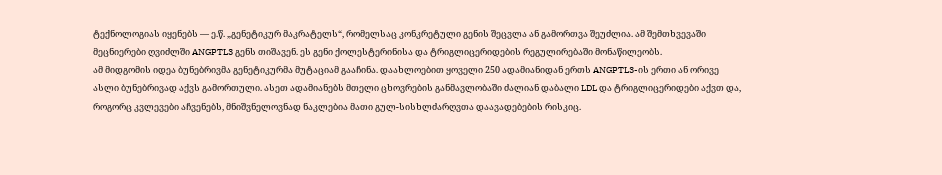ტექნოლოგიას იყენებს — ე.წ. „გენეტიკურ მაკრატელს“, რომელსაც კონკრეტული გენის შეცვლა ან გამორთვა შეუძლია. ამ შემთხვევაში მეცნიერები ღვიძლში ANGPTL3 გენს თიშავენ. ეს გენი ქოლესტერინისა და ტრიგლიცერიდების რეგულირებაში მონაწილეობს.
ამ მიდგომის იდეა ბუნებრივმა გენეტიკურმა მუტაციამ გააჩინა. დაახლოებით ყოველი 250 ადამიანიდან ერთს ANGPTL3-ის ერთი ან ორივე ასლი ბუნებრივად აქვს გამორთული. ასეთ ადამიანებს მთელი ცხოვრების განმავლობაში ძალიან დაბალი LDL და ტრიგლიცერიდები აქვთ და, როგორც კვლევები აჩვენებს, მნიშვნელოვნად ნაკლებია მათი გულ-სისხლძარღვთა დაავადებების რისკიც.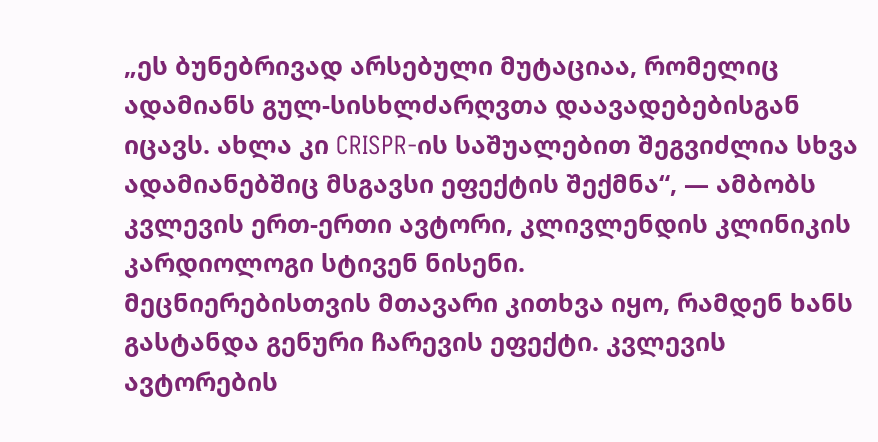„ეს ბუნებრივად არსებული მუტაციაა, რომელიც ადამიანს გულ-სისხლძარღვთა დაავადებებისგან იცავს. ახლა კი CRISPR-ის საშუალებით შეგვიძლია სხვა ადამიანებშიც მსგავსი ეფექტის შექმნა“, — ამბობს კვლევის ერთ-ერთი ავტორი, კლივლენდის კლინიკის კარდიოლოგი სტივენ ნისენი.
მეცნიერებისთვის მთავარი კითხვა იყო, რამდენ ხანს გასტანდა გენური ჩარევის ეფექტი. კვლევის ავტორების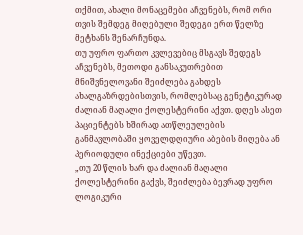თქმით, ახალი მონაცემები აჩვენებს, რომ ორი თვის შემდეგ მიღებული შედეგი ერთ წელზე მეტხანს შენარჩუნდა.
თუ უფრო ფართო კვლევებიც მსგავს შედეგს აჩვენებს, მეთოდი განსაკუთრებით მნიშვნელოვანი შეიძლება გახდეს ახალგაზრდებისთვის, რომლებსაც გენეტიკურად ძალიან მაღალი ქოლესტერინი აქვთ. დღეს ასეთ პაციენტებს ხშირად ათწლეულების განმავლობაში ყოველდღიური აბების მიღება ან პერიოდული ინექციები უწევთ.
„თუ 20 წლის ხარ და ძალიან მაღალი ქოლესტერინი გაქვს, შეიძლება ბევრად უფრო ლოგიკური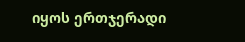იყოს ერთჯერადი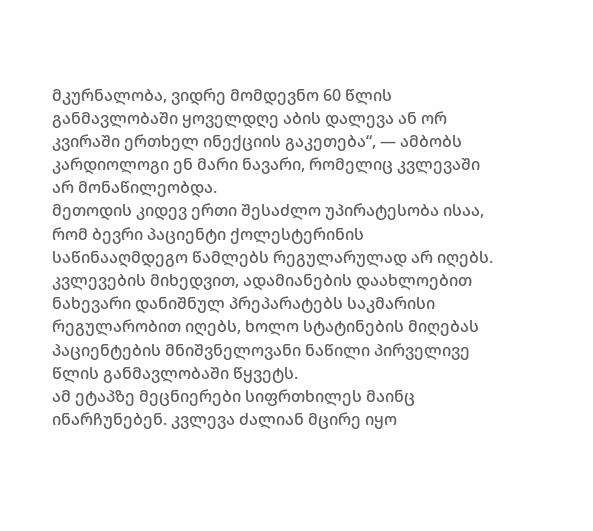მკურნალობა, ვიდრე მომდევნო 60 წლის განმავლობაში ყოველდღე აბის დალევა ან ორ კვირაში ერთხელ ინექციის გაკეთება“, — ამბობს კარდიოლოგი ენ მარი ნავარი, რომელიც კვლევაში არ მონაწილეობდა.
მეთოდის კიდევ ერთი შესაძლო უპირატესობა ისაა, რომ ბევრი პაციენტი ქოლესტერინის საწინააღმდეგო წამლებს რეგულარულად არ იღებს. კვლევების მიხედვით, ადამიანების დაახლოებით ნახევარი დანიშნულ პრეპარატებს საკმარისი რეგულარობით იღებს, ხოლო სტატინების მიღებას პაციენტების მნიშვნელოვანი ნაწილი პირველივე წლის განმავლობაში წყვეტს.
ამ ეტაპზე მეცნიერები სიფრთხილეს მაინც ინარჩუნებენ. კვლევა ძალიან მცირე იყო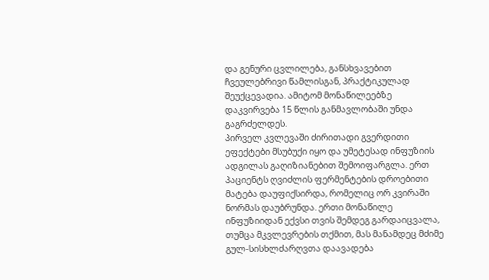და გენური ცვლილება, განსხვავებით ჩვეულებრივი წამლისგან, პრაქტიკულად შეუქცევადია. ამიტომ მონაწილეებზე დაკვირვება 15 წლის განმავლობაში უნდა გაგრძელდეს.
პირველ კვლევაში ძირითადი გვერდითი ეფექტები მსუბუქი იყო და უმეტესად ინფუზიის ადგილას გაღიზიანებით შემოიფარგლა. ერთ პაციენტს ღვიძლის ფერმენტების დროებითი მატება დაუფიქსირდა, რომელიც ორ კვირაში ნორმას დაუბრუნდა. ერთი მონაწილე ინფუზიიდან ექვსი თვის შემდეგ გარდაიცვალა, თუმცა მკვლევრების თქმით, მას მანამდეც მძიმე გულ-სისხლძარღვთა დაავადება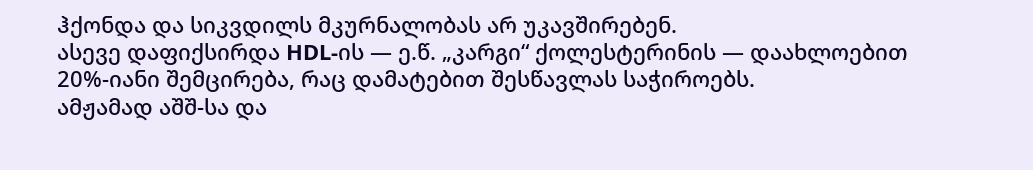ჰქონდა და სიკვდილს მკურნალობას არ უკავშირებენ.
ასევე დაფიქსირდა HDL-ის — ე.წ. „კარგი“ ქოლესტერინის — დაახლოებით 20%-იანი შემცირება, რაც დამატებით შესწავლას საჭიროებს.
ამჟამად აშშ-სა და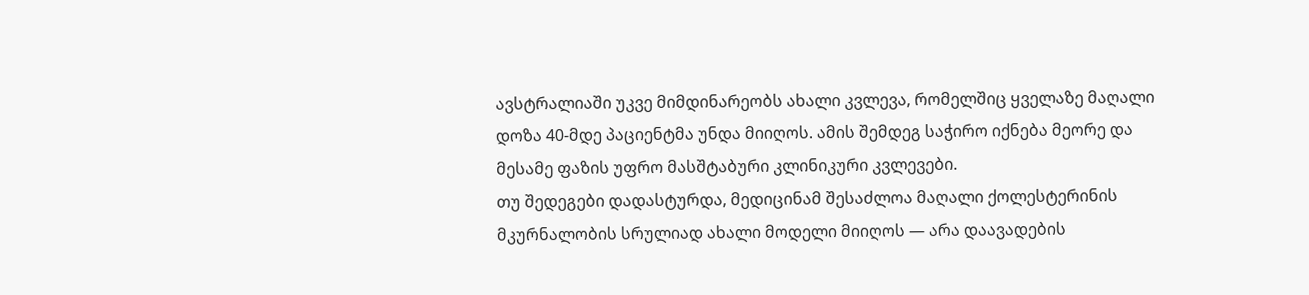ავსტრალიაში უკვე მიმდინარეობს ახალი კვლევა, რომელშიც ყველაზე მაღალი დოზა 40-მდე პაციენტმა უნდა მიიღოს. ამის შემდეგ საჭირო იქნება მეორე და მესამე ფაზის უფრო მასშტაბური კლინიკური კვლევები.
თუ შედეგები დადასტურდა, მედიცინამ შესაძლოა მაღალი ქოლესტერინის მკურნალობის სრულიად ახალი მოდელი მიიღოს — არა დაავადების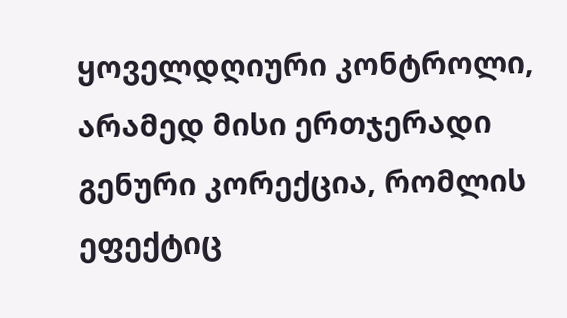ყოველდღიური კონტროლი, არამედ მისი ერთჯერადი გენური კორექცია, რომლის ეფექტიც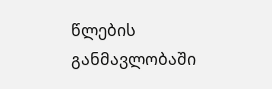წლების განმავლობაში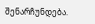შენარჩუნდება.